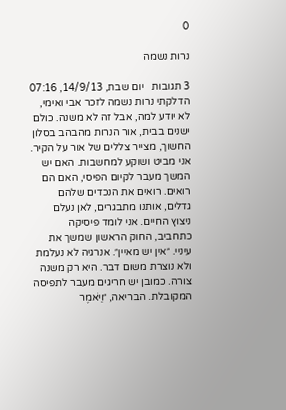0

נרות נשמה

3 תגובות   יום שבת, 14/9/13, 07:16
הדלקתי נרות נשמה לזכר אבי ואימי, לא יודע למה, אבל זה לא משנה. כולם ישנים בבית, אור הנרות מהבהב בסלון החשוך, מצייר צללים של אור על הקיר. אני מביט ושוקע למחשבות. האם יש המשך מעבר לקיום הפיסי, האם הם רואים. רואים את הנכדים שלהם גדלים, אותנו מתבגרים, לאן נעלם ניצוץ החיים. אני לומד פיסיקה כתחביב, החוק הראשון שמשך את עיניי. ״אין יש מאיין״. אנרגיה לא נעלמת ולא נוצרת משום דבר. היא רק משנה צורה. כמובן יש חריגים מעבר לתפיסה המקובלת. הבריאה, ״וַיֹּאמֶר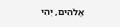אֱלֹהִים, יְהִי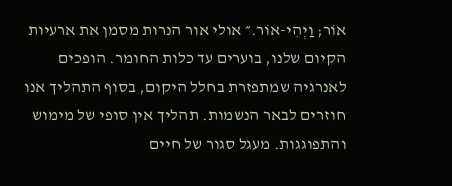אוֹר; וַיְהִי-אוֹר.״ אולי אור הנרות מסמן את ארעיות הקיום שלנו, בוערים עד כלות החומר. הופכים לאנרגיה שמתפזרת בחלל היקום, בסוף התהליך אנו חוזרים לבאר הנשמות. תהליך אין סופי של מימוש והתפוגגות. מעגל סגור של חיים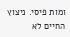ומות פיסי. ניצוץ החיים לא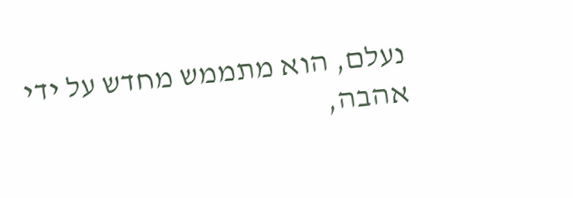נעלם, הוא מתממש מחדש על ידי אהבה,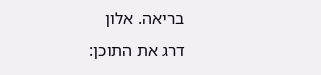בריאה. אלון
דרג את התוכן: